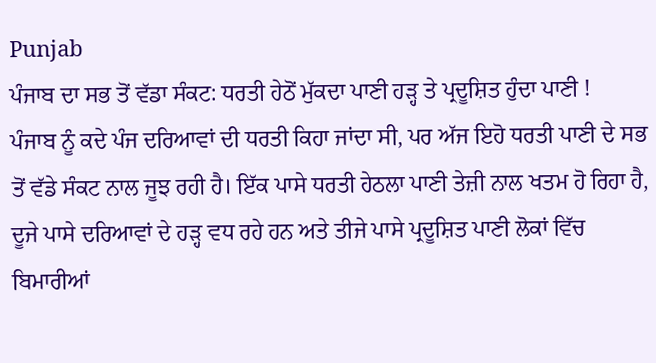Punjab
ਪੰਜਾਬ ਦਾ ਸਭ ਤੋਂ ਵੱਡਾ ਸੰਕਟ: ਧਰਤੀ ਹੇਠੋਂ ਮੁੱਕਦਾ ਪਾਣੀ ਹੜ੍ਹ ਤੇ ਪ੍ਰਦੂਸ਼ਿਤ ਹੁੰਦਾ ਪਾਣੀ !
ਪੰਜਾਬ ਨੂੰ ਕਦੇ ਪੰਜ ਦਰਿਆਵਾਂ ਦੀ ਧਰਤੀ ਕਿਹਾ ਜਾਂਦਾ ਸੀ, ਪਰ ਅੱਜ ਇਹੋ ਧਰਤੀ ਪਾਣੀ ਦੇ ਸਭ ਤੋਂ ਵੱਡੇ ਸੰਕਟ ਨਾਲ ਜੂਝ ਰਹੀ ਹੈ। ਇੱਕ ਪਾਸੇ ਧਰਤੀ ਹੇਠਲਾ ਪਾਣੀ ਤੇਜ਼ੀ ਨਾਲ ਖਤਮ ਹੋ ਰਿਹਾ ਹੈ, ਦੂਜੇ ਪਾਸੇ ਦਰਿਆਵਾਂ ਦੇ ਹੜ੍ਹ ਵਧ ਰਹੇ ਹਨ ਅਤੇ ਤੀਜੇ ਪਾਸੇ ਪ੍ਰਦੂਸ਼ਿਤ ਪਾਣੀ ਲੋਕਾਂ ਵਿੱਚ ਬਿਮਾਰੀਆਂ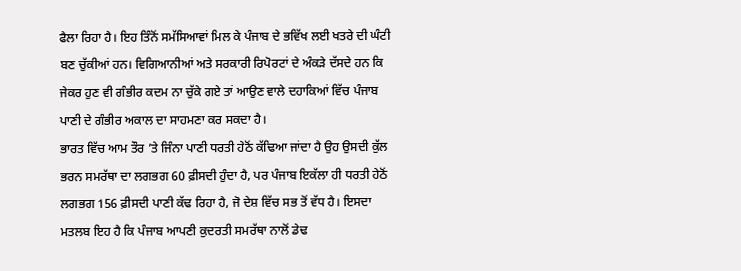ਫੈਲਾ ਰਿਹਾ ਹੈ। ਇਹ ਤਿੰਨੋਂ ਸਮੱਸਿਆਵਾਂ ਮਿਲ ਕੇ ਪੰਜਾਬ ਦੇ ਭਵਿੱਖ ਲਈ ਖਤਰੇ ਦੀ ਘੰਟੀ ਬਣ ਚੁੱਕੀਆਂ ਹਨ। ਵਿਗਿਆਨੀਆਂ ਅਤੇ ਸਰਕਾਰੀ ਰਿਪੋਰਟਾਂ ਦੇ ਅੰਕੜੇ ਦੱਸਦੇ ਹਨ ਕਿ ਜੇਕਰ ਹੁਣ ਵੀ ਗੰਭੀਰ ਕਦਮ ਨਾ ਚੁੱਕੇ ਗਏ ਤਾਂ ਆਉਣ ਵਾਲੇ ਦਹਾਕਿਆਂ ਵਿੱਚ ਪੰਜਾਬ ਪਾਣੀ ਦੇ ਗੰਭੀਰ ਅਕਾਲ ਦਾ ਸਾਹਮਣਾ ਕਰ ਸਕਦਾ ਹੈ।
ਭਾਰਤ ਵਿੱਚ ਆਮ ਤੌਰ ’ਤੇ ਜਿੰਨਾ ਪਾਣੀ ਧਰਤੀ ਹੇਠੋਂ ਕੱਢਿਆ ਜਾਂਦਾ ਹੈ ਉਹ ਉਸਦੀ ਕੁੱਲ ਭਰਨ ਸਮਰੱਥਾ ਦਾ ਲਗਭਗ 60 ਫ਼ੀਸਦੀ ਹੁੰਦਾ ਹੈ, ਪਰ ਪੰਜਾਬ ਇਕੱਲਾ ਹੀ ਧਰਤੀ ਹੇਠੋਂ ਲਗਭਗ 156 ਫ਼ੀਸਦੀ ਪਾਣੀ ਕੱਢ ਰਿਹਾ ਹੈ, ਜੋ ਦੇਸ਼ ਵਿੱਚ ਸਭ ਤੋਂ ਵੱਧ ਹੈ। ਇਸਦਾ ਮਤਲਬ ਇਹ ਹੈ ਕਿ ਪੰਜਾਬ ਆਪਣੀ ਕੁਦਰਤੀ ਸਮਰੱਥਾ ਨਾਲੋਂ ਡੇਢ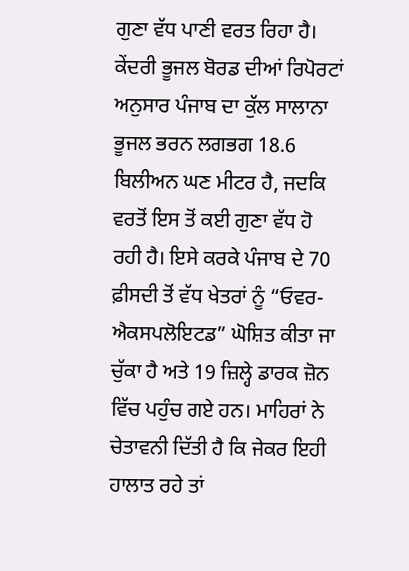ਗੁਣਾ ਵੱਧ ਪਾਣੀ ਵਰਤ ਰਿਹਾ ਹੈ। ਕੇਂਦਰੀ ਭੂਜਲ ਬੋਰਡ ਦੀਆਂ ਰਿਪੋਰਟਾਂ ਅਨੁਸਾਰ ਪੰਜਾਬ ਦਾ ਕੁੱਲ ਸਾਲਾਨਾ ਭੂਜਲ ਭਰਨ ਲਗਭਗ 18.6 ਬਿਲੀਅਨ ਘਣ ਮੀਟਰ ਹੈ, ਜਦਕਿ ਵਰਤੋਂ ਇਸ ਤੋਂ ਕਈ ਗੁਣਾ ਵੱਧ ਹੋ ਰਹੀ ਹੈ। ਇਸੇ ਕਰਕੇ ਪੰਜਾਬ ਦੇ 70 ਫ਼ੀਸਦੀ ਤੋਂ ਵੱਧ ਖੇਤਰਾਂ ਨੂੰ “ਓਵਰ-ਐਕਸਪਲੋਇਟਡ” ਘੋਸ਼ਿਤ ਕੀਤਾ ਜਾ ਚੁੱਕਾ ਹੈ ਅਤੇ 19 ਜ਼ਿਲ੍ਹੇ ਡਾਰਕ ਜ਼ੋਨ ਵਿੱਚ ਪਹੁੰਚ ਗਏ ਹਨ। ਮਾਹਿਰਾਂ ਨੇ ਚੇਤਾਵਨੀ ਦਿੱਤੀ ਹੈ ਕਿ ਜੇਕਰ ਇਹੀ ਹਾਲਾਤ ਰਹੇ ਤਾਂ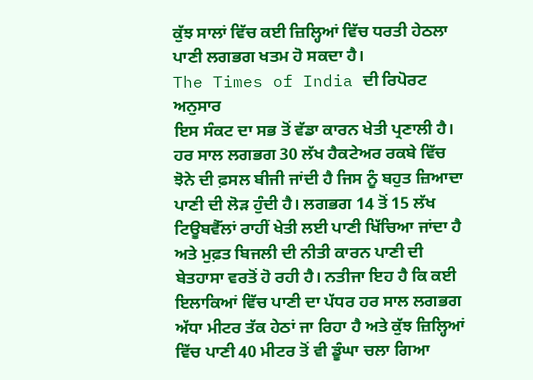ਕੁੱਝ ਸਾਲਾਂ ਵਿੱਚ ਕਈ ਜ਼ਿਲ੍ਹਿਆਂ ਵਿੱਚ ਧਰਤੀ ਹੇਠਲਾ ਪਾਣੀ ਲਗਭਗ ਖਤਮ ਹੋ ਸਕਦਾ ਹੈ।
The Times of India ਦੀ ਰਿਪੋਰਟ ਅਨੁਸਾਰ
ਇਸ ਸੰਕਟ ਦਾ ਸਭ ਤੋਂ ਵੱਡਾ ਕਾਰਨ ਖੇਤੀ ਪ੍ਰਣਾਲੀ ਹੈ। ਹਰ ਸਾਲ ਲਗਭਗ 30 ਲੱਖ ਹੈਕਟੇਅਰ ਰਕਬੇ ਵਿੱਚ ਝੋਨੇ ਦੀ ਫ਼ਸਲ ਬੀਜੀ ਜਾਂਦੀ ਹੈ ਜਿਸ ਨੂੰ ਬਹੁਤ ਜ਼ਿਆਦਾ ਪਾਣੀ ਦੀ ਲੋੜ ਹੁੰਦੀ ਹੈ। ਲਗਭਗ 14 ਤੋਂ 15 ਲੱਖ ਟਿਊਬਵੈੱਲਾਂ ਰਾਹੀਂ ਖੇਤੀ ਲਈ ਪਾਣੀ ਖਿੱਚਿਆ ਜਾਂਦਾ ਹੈ ਅਤੇ ਮੁਫ਼ਤ ਬਿਜਲੀ ਦੀ ਨੀਤੀ ਕਾਰਨ ਪਾਣੀ ਦੀ ਬੇਤਹਾਸਾ ਵਰਤੋਂ ਹੋ ਰਹੀ ਹੈ। ਨਤੀਜਾ ਇਹ ਹੈ ਕਿ ਕਈ ਇਲਾਕਿਆਂ ਵਿੱਚ ਪਾਣੀ ਦਾ ਪੱਧਰ ਹਰ ਸਾਲ ਲਗਭਗ ਅੱਧਾ ਮੀਟਰ ਤੱਕ ਹੇਠਾਂ ਜਾ ਰਿਹਾ ਹੈ ਅਤੇ ਕੁੱਝ ਜ਼ਿਲ੍ਹਿਆਂ ਵਿੱਚ ਪਾਣੀ 40 ਮੀਟਰ ਤੋਂ ਵੀ ਡੂੰਘਾ ਚਲਾ ਗਿਆ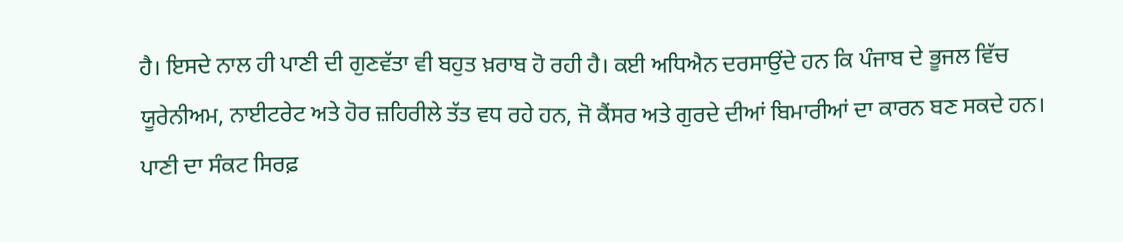ਹੈ। ਇਸਦੇ ਨਾਲ ਹੀ ਪਾਣੀ ਦੀ ਗੁਣਵੱਤਾ ਵੀ ਬਹੁਤ ਖ਼ਰਾਬ ਹੋ ਰਹੀ ਹੈ। ਕਈ ਅਧਿਐਨ ਦਰਸਾਉਂਦੇ ਹਨ ਕਿ ਪੰਜਾਬ ਦੇ ਭੂਜਲ ਵਿੱਚ ਯੂਰੇਨੀਅਮ, ਨਾਈਟਰੇਟ ਅਤੇ ਹੋਰ ਜ਼ਹਿਰੀਲੇ ਤੱਤ ਵਧ ਰਹੇ ਹਨ, ਜੋ ਕੈਂਸਰ ਅਤੇ ਗੁਰਦੇ ਦੀਆਂ ਬਿਮਾਰੀਆਂ ਦਾ ਕਾਰਨ ਬਣ ਸਕਦੇ ਹਨ।
ਪਾਣੀ ਦਾ ਸੰਕਟ ਸਿਰਫ਼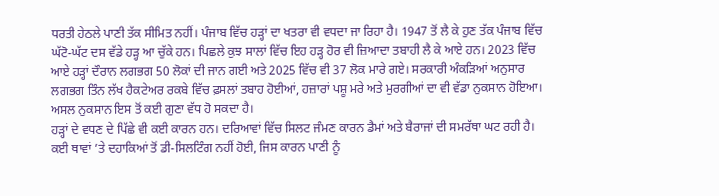ਧਰਤੀ ਹੇਠਲੇ ਪਾਣੀ ਤੱਕ ਸੀਮਿਤ ਨਹੀਂ। ਪੰਜਾਬ ਵਿੱਚ ਹੜ੍ਹਾਂ ਦਾ ਖਤਰਾ ਵੀ ਵਧਦਾ ਜਾ ਰਿਹਾ ਹੈ। 1947 ਤੋਂ ਲੈ ਕੇ ਹੁਣ ਤੱਕ ਪੰਜਾਬ ਵਿੱਚ ਘੱਟੋ-ਘੱਟ ਦਸ ਵੱਡੇ ਹੜ੍ਹ ਆ ਚੁੱਕੇ ਹਨ। ਪਿਛਲੇ ਕੁਝ ਸਾਲਾਂ ਵਿੱਚ ਇਹ ਹੜ੍ਹ ਹੋਰ ਵੀ ਜ਼ਿਆਦਾ ਤਬਾਹੀ ਲੈ ਕੇ ਆਏ ਹਨ। 2023 ਵਿੱਚ ਆਏ ਹੜ੍ਹਾਂ ਦੌਰਾਨ ਲਗਭਗ 50 ਲੋਕਾਂ ਦੀ ਜਾਨ ਗਈ ਅਤੇ 2025 ਵਿੱਚ ਵੀ 37 ਲੋਕ ਮਾਰੇ ਗਏ। ਸਰਕਾਰੀ ਅੰਕੜਿਆਂ ਅਨੁਸਾਰ ਲਗਭਗ ਤਿੰਨ ਲੱਖ ਹੈਕਟੇਅਰ ਰਕਬੇ ਵਿੱਚ ਫ਼ਸਲਾਂ ਤਬਾਹ ਹੋਈਆਂ, ਹਜ਼ਾਰਾਂ ਪਸ਼ੂ ਮਰੇ ਅਤੇ ਮੁਰਗੀਆਂ ਦਾ ਵੀ ਵੱਡਾ ਨੁਕਸਾਨ ਹੋਇਆ। ਅਸਲ ਨੁਕਸਾਨ ਇਸ ਤੋਂ ਕਈ ਗੁਣਾ ਵੱਧ ਹੋ ਸਕਦਾ ਹੈ।
ਹੜ੍ਹਾਂ ਦੇ ਵਧਣ ਦੇ ਪਿੱਛੇ ਵੀ ਕਈ ਕਾਰਨ ਹਨ। ਦਰਿਆਵਾਂ ਵਿੱਚ ਸਿਲਟ ਜੰਮਣ ਕਾਰਨ ਡੈਮਾਂ ਅਤੇ ਬੈਰਾਜਾਂ ਦੀ ਸਮਰੱਥਾ ਘਟ ਰਹੀ ਹੈ। ਕਈ ਥਾਵਾਂ ’ਤੇ ਦਹਾਕਿਆਂ ਤੋਂ ਡੀ-ਸਿਲਟਿੰਗ ਨਹੀਂ ਹੋਈ, ਜਿਸ ਕਾਰਨ ਪਾਣੀ ਨੂੰ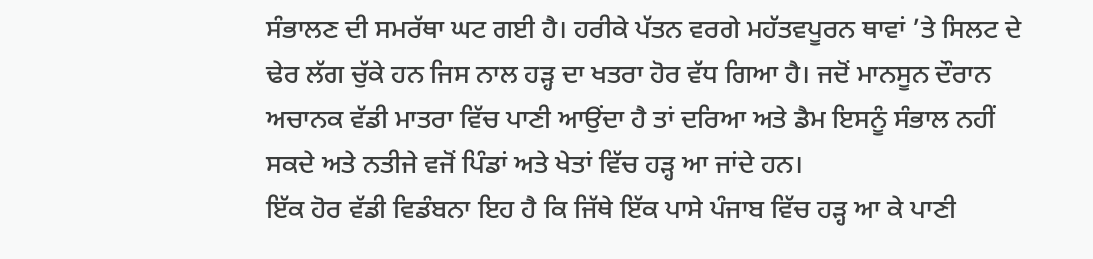ਸੰਭਾਲਣ ਦੀ ਸਮਰੱਥਾ ਘਟ ਗਈ ਹੈ। ਹਰੀਕੇ ਪੱਤਨ ਵਰਗੇ ਮਹੱਤਵਪੂਰਨ ਥਾਵਾਂ ’ਤੇ ਸਿਲਟ ਦੇ ਢੇਰ ਲੱਗ ਚੁੱਕੇ ਹਨ ਜਿਸ ਨਾਲ ਹੜ੍ਹ ਦਾ ਖਤਰਾ ਹੋਰ ਵੱਧ ਗਿਆ ਹੈ। ਜਦੋਂ ਮਾਨਸੂਨ ਦੌਰਾਨ ਅਚਾਨਕ ਵੱਡੀ ਮਾਤਰਾ ਵਿੱਚ ਪਾਣੀ ਆਉਂਦਾ ਹੈ ਤਾਂ ਦਰਿਆ ਅਤੇ ਡੈਮ ਇਸਨੂੰ ਸੰਭਾਲ ਨਹੀਂ ਸਕਦੇ ਅਤੇ ਨਤੀਜੇ ਵਜੋਂ ਪਿੰਡਾਂ ਅਤੇ ਖੇਤਾਂ ਵਿੱਚ ਹੜ੍ਹ ਆ ਜਾਂਦੇ ਹਨ।
ਇੱਕ ਹੋਰ ਵੱਡੀ ਵਿਡੰਬਨਾ ਇਹ ਹੈ ਕਿ ਜਿੱਥੇ ਇੱਕ ਪਾਸੇ ਪੰਜਾਬ ਵਿੱਚ ਹੜ੍ਹ ਆ ਕੇ ਪਾਣੀ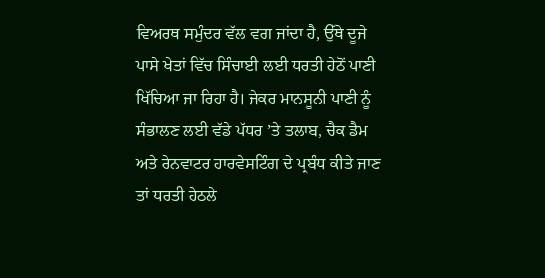ਵਿਅਰਥ ਸਮੁੰਦਰ ਵੱਲ ਵਗ ਜਾਂਦਾ ਹੈ, ਉੱਥੇ ਦੂਜੇ ਪਾਸੇ ਖੇਤਾਂ ਵਿੱਚ ਸਿੰਚਾਈ ਲਈ ਧਰਤੀ ਹੇਠੋਂ ਪਾਣੀ ਖਿੱਚਿਆ ਜਾ ਰਿਹਾ ਹੈ। ਜੇਕਰ ਮਾਨਸੂਨੀ ਪਾਣੀ ਨੂੰ ਸੰਭਾਲਣ ਲਈ ਵੱਡੇ ਪੱਧਰ ’ਤੇ ਤਲਾਬ, ਚੈਕ ਡੈਮ ਅਤੇ ਰੇਨਵਾਟਰ ਹਾਰਵੇਸਟਿੰਗ ਦੇ ਪ੍ਰਬੰਧ ਕੀਤੇ ਜਾਣ ਤਾਂ ਧਰਤੀ ਹੇਠਲੇ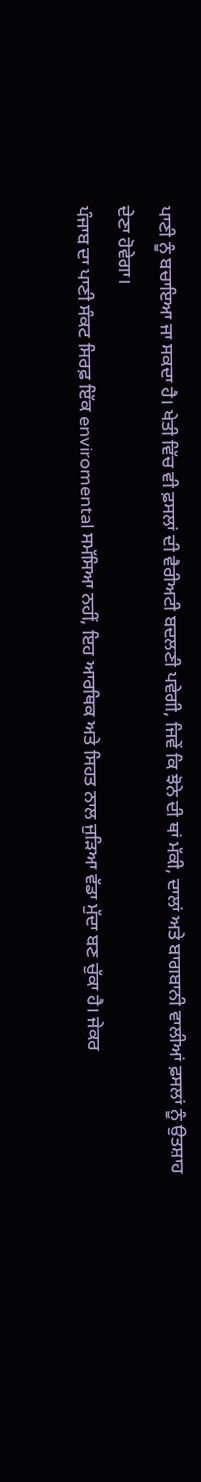ਪਾਣੀ ਨੂੰ ਬਚਾਇਆ ਜਾ ਸਕਦਾ ਹੈ। ਖੇਤੀ ਵਿੱਚ ਵੀ ਫ਼ਸਲਾਂ ਦੀ ਵੈਰੀਅਟੀ ਬਦਲਣੀ ਪਵੇਗੀ, ਜਿਵੇਂ ਕਿ ਝੋਨੇ ਦੀ ਥਾਂ ਮੱਕੀ, ਦਾਲਾਂ ਅਤੇ ਬਾਗਬਾਨੀ ਵਾਲੀਆਂ ਫ਼ਸਲਾਂ ਨੂੰ ਉਤਸ਼ਾਹ ਦੇਣਾ ਹੋਵੇਗਾ।
ਪੰਜਾਬ ਦਾ ਪਾਣੀ ਸੰਕਟ ਸਿਰਫ਼ ਇੱਕ enviromental ਸਮੱਸਿਆ ਨਹੀਂ, ਇਹ ਆਰਥਿਕ ਅਤੇ ਸਿਹਤ ਨਾਲ ਜੁੜਿਆ ਵੱਡਾ ਮੁੱਦਾ ਬਣ ਚੁੱਕਾ ਹੈ। ਜੇਕਰ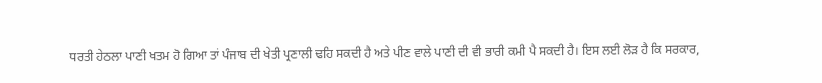ਧਰਤੀ ਹੇਠਲਾ ਪਾਣੀ ਖਤਮ ਹੋ ਗਿਆ ਤਾਂ ਪੰਜਾਬ ਦੀ ਖੇਤੀ ਪ੍ਰਣਾਲੀ ਢਹਿ ਸਕਦੀ ਹੈ ਅਤੇ ਪੀਣ ਵਾਲੇ ਪਾਣੀ ਦੀ ਵੀ ਭਾਰੀ ਕਮੀ ਪੈ ਸਕਦੀ ਹੈ। ਇਸ ਲਈ ਲੋੜ ਹੈ ਕਿ ਸਰਕਾਰ,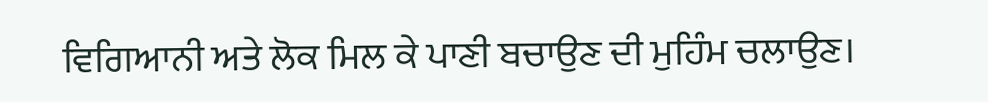ਵਿਗਿਆਨੀ ਅਤੇ ਲੋਕ ਮਿਲ ਕੇ ਪਾਣੀ ਬਚਾਉਣ ਦੀ ਮੁਹਿੰਮ ਚਲਾਉਣ।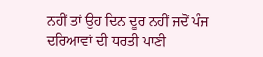ਨਹੀਂ ਤਾਂ ਉਹ ਦਿਨ ਦੂਰ ਨਹੀਂ ਜਦੋਂ ਪੰਜ ਦਰਿਆਵਾਂ ਦੀ ਧਰਤੀ ਪਾਣੀ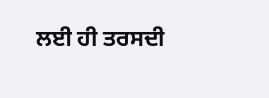ਲਈ ਹੀ ਤਰਸਦੀ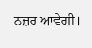ਨਜ਼ਰ ਆਵੇਗੀ।